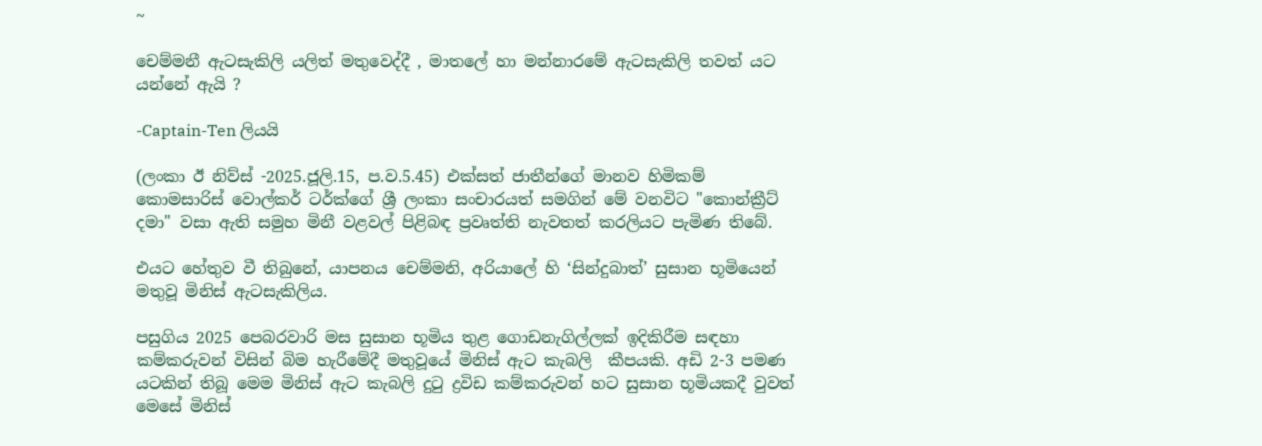~

චෙම්මනී ඇටසැකිලි යලිත් මතුවෙද්දී , මාතලේ හා මන්නාරමේ ඇටසැකිලි තවත් යට යන්නේ ඇයි ?

-Captain-Ten ලියයි

(ලංකා ඊ නිව්ස් -2025.ජූලි.15, ප.ව‍.5.45) එක්සත් ජාතීන්ගේ මානව හිමිකම් කොමසාරිස් වොල්කර් ටර්ක්ගේ ශ්‍රී ලංකා සංචාරයත් සමගින් මේ වනවිට "කොන්ක්‍රීට් දමා" වසා ඇති සමුහ මිනී වළවල් පිළිබඳ ප්‍රවෘත්ති නැවතත් කරලියට පැමිණ තිබේ.

එයට හේතුව වී තිබුනේ, යාපනය චෙම්මනි, අරියාලේ හි ‘සින්දුබාත්’ සුසාන භූමියෙන් මතුවූ මිනිස් ඇටසැකිලිය.

පසුගිය 2025 පෙබරවාරි මස සුසාන භූමිය තුළ ගොඩනැගිල්ලක් ඉදිකිරීම සඳහා කම්කරුවන් විසින් බිම හැරීමේදී මතුවූයේ මිනිස් ඇට කැබලි  කීපයකි. අඩි 2-3 පමණ යටකින් තිබූ මෙම මිනිස් ඇට කැබලි දුටු ද්‍රවිඩ කම්කරුවන් හට සුසාන භූමියකදී වුවත් මෙසේ මිනිස්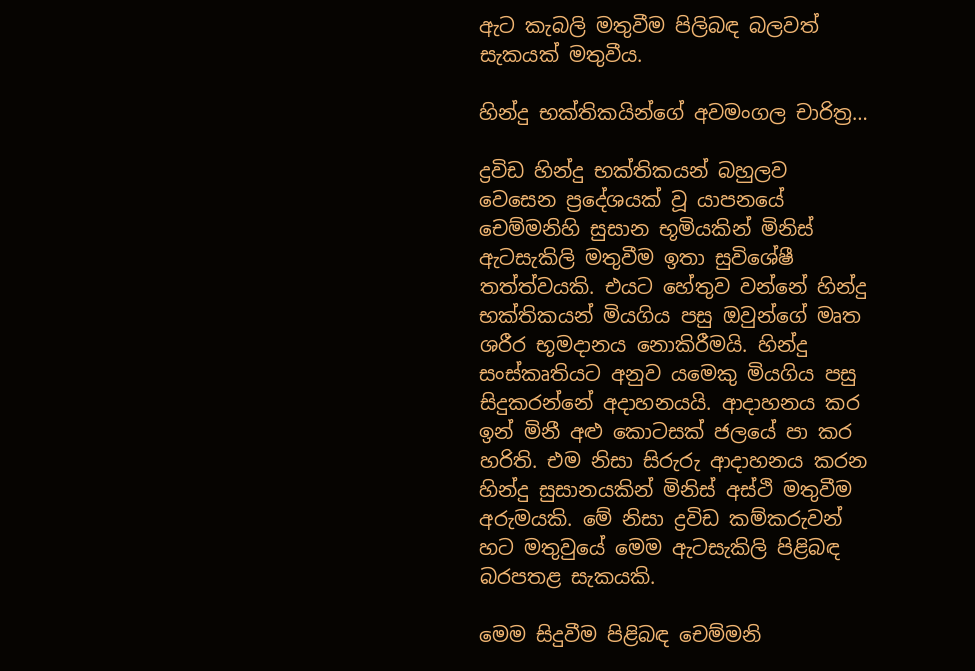ඇට කැබලි මතුවීම පිලිබඳ බලවත් සැකයක් මතුවීය.

හින්දු භක්තිකයින්ගේ අවමංගල චාරිත්‍ර…

ද්‍රවිඩ හින්දු භක්තිකයන් බහුලව වෙසෙන ප්‍රදේශයක් වූ යාපනයේ චෙම්මනිහි සුසාන භූමියකින් මිනිස් ඇටසැකිලි මතුවීම ඉතා සුවිශේෂී තත්ත්වයකි. එයට හේතුව වන්නේ හින්දු භක්තිකයන් මියගිය පසු ඔවුන්ගේ මෘත ශරීර භූමදානය නොකිරීමයි. හින්දු සංස්කෘතියට අනුව යමෙකු මියගිය පසු සිදුකරන්නේ අදාහනයයි. ආදාහනය කර ඉන් මිනී අළු කොටසක් ජලයේ පා කර හරිති. එම නිසා සිරුරු ආදාහනය කරන හින්දු සුසානයකින් මිනිස් අස්ථි මතුවීම අරුමයකි. මේ නිසා ද්‍රවිඩ කම්කරුවන් හට මතුවුයේ මෙම ඇටසැකිලි පිළිබඳ බරපතළ සැකයකි.

මෙම සිදුවීම පිළිබඳ චෙම්මනි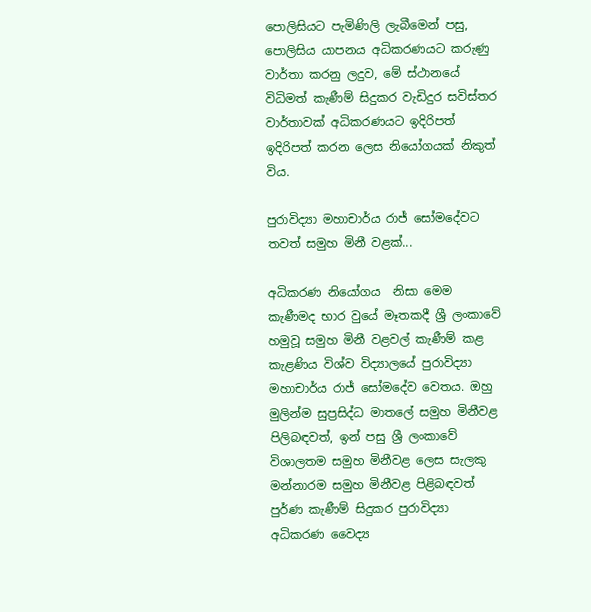පොලිසියට පැමිණිලි ලැබීමෙන් පසු, පොලිසිය යාපනය අධිකරණයට කරුණු වාර්තා කරනු ලදුව, මේ ස්ථානයේ විධිමත් කැණීම් සිදුකර වැඩිදුර සවිස්තර වාර්තාවක් අධිකරණයට ඉදිරිපත්  ඉදිරිපත් කරන ලෙස නියෝගයක් නිකුත් විය.

පුරාවිද්‍යා මහාචාර්ය රාජ් සෝමදේවට තවත් සමුහ මිනී වළක්...

අධිකරණ නියෝගය  නිසා මෙම කැණීමද භාර වුයේ මෑතකදී ශ්‍රී ලංකාවේ හමුවූ සමුහ මිනී වළවල් කැණීම් කළ කැළණිය විශ්ව විද්‍යාලයේ පුරාවිද්‍යා මහාචාර්ය රාජ් සෝමදේව වෙතය. ඔහු මුලින්ම සුප්‍රසිද්ධ මාතලේ සමුහ මිනීවළ පිලිබඳවත්, ඉන් පසු ශ්‍රී ලංකාවේ විශාලතම සමුහ මිනීවළ ලෙස සැලකු මන්නාරම සමුහ මිනීවළ පිළිබඳවත් පුර්ණ කැණීම් සිදුකර පුරාවිද්‍යා අධිකරණ වෛද්‍ය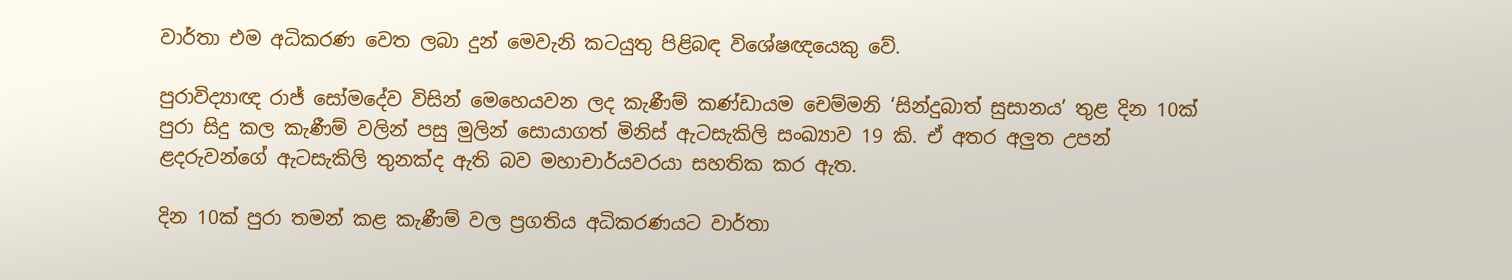වාර්තා එම අධිකරණ වෙත ලබා දුන් මෙවැනි කටයුතු පිළිබඳ විශේෂඥයෙකු වේ.

පුරාවිද්‍යාඥ රාජ් සෝමදේව විසින් මෙහෙයවන ලද කැණීම් කණ්ඩායම චෙම්මනි ‘සින්දුබාත් සුසානය’ තුළ දින 10ක් පුරා සිදු කල කැණීම් වලින් පසු මුලින් සොයාගත් මිනිස් ඇටසැකිලි සංඛ්‍යාව 19 කි. ඒ අතර අලුත උපන් ළදරුවන්ගේ ඇටසැකිලි තුනක්ද ඇති බව මහාචාර්යවරයා සහතික කර ඇත.

දින 10ක් පුරා තමන් කළ කැණීම් වල ප්‍රගතිය අධිකරණයට වාර්තා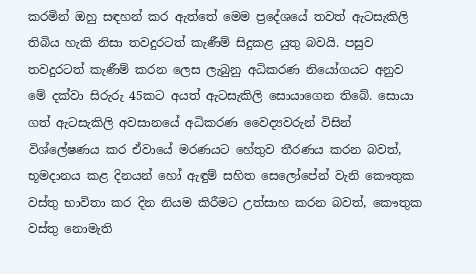කරමින් ඔහු සඳහන් කර ඇත්තේ මෙම ප්‍රදේශයේ තවත් ඇටසැකිලි තිබිය හැකි නිසා තවදුරටත් කැණීම් සිදුකළ යුතු බවයි. පසුව තවදුරටත් කැණීම් කරන ලෙස ලැබුනු අධිකරණ නියෝගයට අනුව මේ දක්වා සිරුරු 45කට අයත් ඇටසැකිලි සොයාගෙන තිබේ. සොයා ගත් ඇටසැකිලි අවසානයේ අධිකරණ වෛද්‍යවරුන් විසින් විශ්ලේෂණය කර ඒවායේ මරණයට හේතුව තීරණය කරන බවත්, භූමදානය කළ දිනයන් හෝ ඇඳුම් සහිත සෙලෝපේන් වැනි කෞතුක වස්තු භාවිතා කර දින නියම කිරීමට උත්සාහ කරන බවත්, කෞතුක වස්තු නොමැති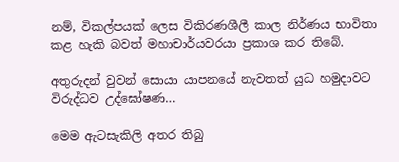නම්, විකල්පයක් ලෙස විකිරණශීලී කාල නිර්ණය භාවිතා කළ හැකි බවත් මහාචාර්යවරයා ප්‍රකාශ කර තිබේ.

අතුරුදන් වුවන් සොයා යාපනයේ නැවතත් යුධ හමුදාවට විරුද්ධව උද්ඝෝෂණ…

මෙම ඇටසැකිලි අතර තිබු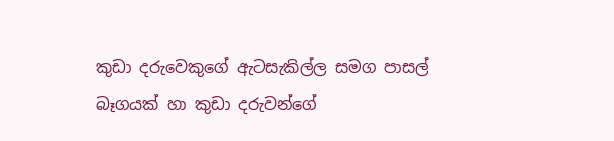කුඩා දරුවෙකුගේ ඇටසැකිල්ල සමග පාසල් බෑගයක් හා කුඩා දරුවන්ගේ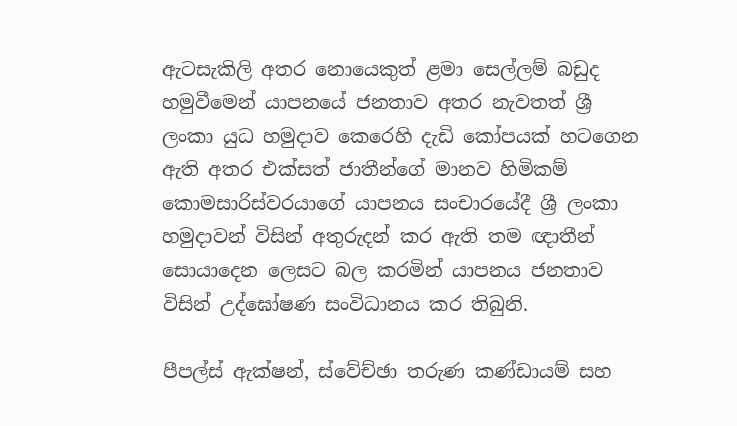ඇටසැකිලි අතර නොයෙකුත් ළමා සෙල්ලම් බඩුද හමුවීමෙන් යාපනයේ ජනතාව අතර නැවතත් ශ්‍රී ලංකා යුධ හමුදාව කෙරෙහි දැඩි කෝපයක් හටගෙන ඇති අතර එක්සත් ජාතීන්ගේ මානව හිමිකම් කොමසාරිස්වරයාගේ යාපනය සංචාරයේදී ශ්‍රී ලංකා හමුදාවන් විසින් අතුරුදන් කර ඇති තම ඥාතීන් සොයාදෙන ලෙසට බල කරමින් යාපනය ජනතාව විසින් උද්ඝෝෂණ සංවිධානය කර තිබුනි.

පීපල්ස් ඇක්ෂන්, ස්වේච්ඡා තරුණ කණ්ඩායම් සහ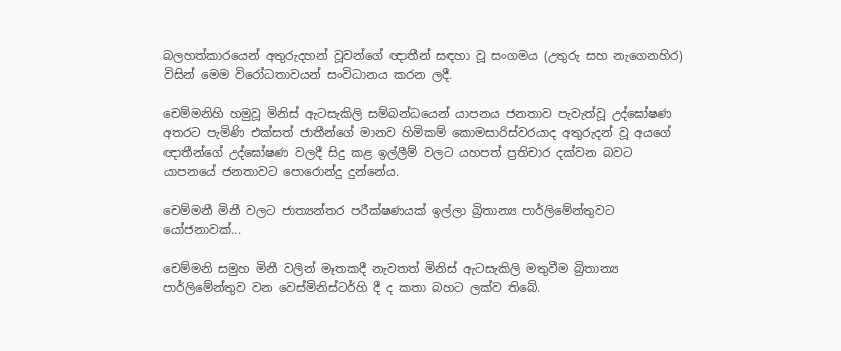බලහත්කාරයෙන් අතුරුදහන් වූවන්ගේ ඥාතීන් සඳහා වූ සංගමය (උතුරු සහ නැගෙනහිර) විසින් මෙම විරෝධතාවයන් සංවිධානය කරන ලදී.

චෙම්මනිහි හමුවූ මිනිස් ඇටසැකිලි සම්බන්ධයෙන් යාපනය ජනතාව පැවැත්වූ උද්ඝෝෂණ අතරට පැමිණි එක්සත් ජාතීන්ගේ මානව හිමිකම් කොමසාරිස්වරයාද අතුරුදන් වූ අයගේ ඥාතීන්ගේ උද්ඝෝෂණ වලදී සිදු කළ ඉල්ලීම් වලට යහපත් ප්‍රතිචාර දක්වන බවට යාපනයේ ජනතාවට පොරොන්දු දුන්නේය.

චෙම්මනී මිනී වලට ජාත්‍යන්තර පරීක්ෂණයක් ඉල්ලා බ්‍රිතාන්‍ය පාර්ලිමේන්තුවට යෝජනාවක්...

චෙම්මනි සමුහ මිනී වලින් මෑතකදී නැවතත් මිනිස් ඇටසැකිලි මතුවීම බ්‍රිතාන්‍ය පාර්ලිමේන්තුව වන වෙස්මිනිස්ටර්හි දී ද කතා බහට ලක්ව තිබේ.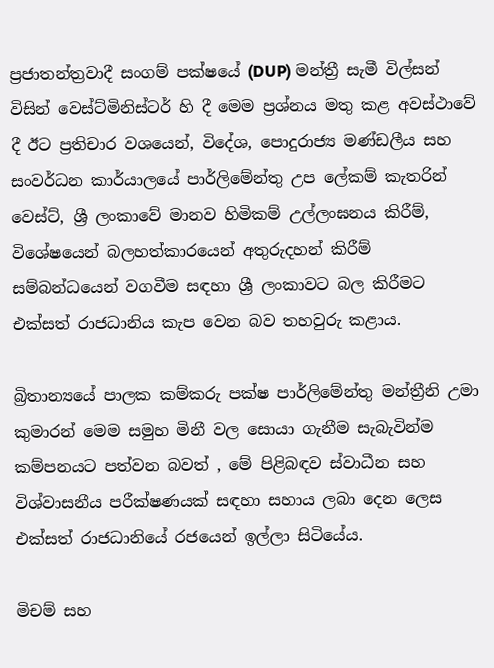ප්‍රජාතන්ත්‍රවාදී සංගම් පක්ෂයේ (DUP) මන්ත්‍රී සැමී විල්සන් විසින් වෙස්ට්මිනිස්ටර් හි දී මෙම ප්‍රශ්නය මතු කළ අවස්ථාවේ දී ඊට ප්‍රතිචාර වශයෙන්, විදේශ, පොදුරාජ්‍ය මණ්ඩලීය සහ සංවර්ධන කාර්යාලයේ පාර්ලිමේන්තු උප ලේකම් කැතරින් වෙස්ට්, ශ්‍රී ලංකාවේ මානව හිමිකම් උල්ලංඝනය කිරීම්, විශේෂයෙන් බලහත්කාරයෙන් අතුරුදහන් කිරීම් සම්බන්ධයෙන් වගවීම සඳහා ශ්‍රී ලංකාවට බල කිරීමට එක්සත් රාජධානිය කැප වෙන බව තහවුරු කළාය.

බ්‍රිතාන්‍යයේ පාලක කම්කරු පක්ෂ පාර්ලිමේන්තු මන්ත්‍රීනි උමා කුමාරන් මෙම සමුහ මිනී වල සොයා ගැනීම සැබැවින්ම කම්පනයට පත්වන බවත් , මේ පිළිබඳව ස්වාධීන සහ විශ්වාසනීය පරීක්ෂණයක් සඳහා සහාය ලබා දෙන ලෙස එක්සත් රාජධානියේ රජයෙන් ඉල්ලා සිටියේය.

මිචම් සහ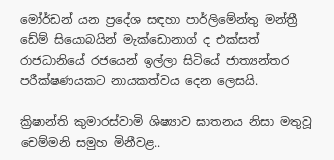මෝර්ඩන් යන ප්‍රදේශ සඳහා පාර්ලිමේන්තු මන්ත්‍රී ඩේම් සියොබයින් මැක්ඩොනාග් ද එක්සත් රාජධානියේ රජයෙන් ඉල්ලා සිටියේ ජාත්‍යන්තර පරීක්ෂණයකට නායකත්වය දෙන ලෙසයි.

ක්‍රිෂාන්ති කුමාරස්වාමි ශිෂ්‍යාව ඝාතනය නිසා මතුවූ චෙම්මනි සමුහ මිනීවළ..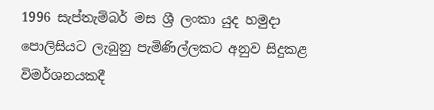1996 සැප්තැම්බර් මස ශ්‍රී ලංකා යුද හමුදා පොලිසියට ලැබුනු පැමිණිල්ලකට අනුව සිදුකළ විමර්ශනයකදී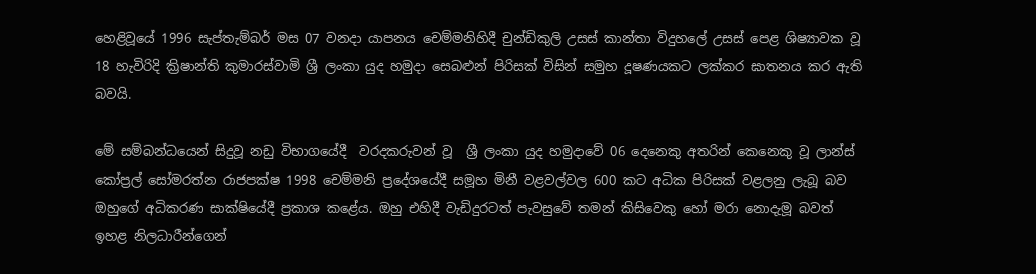හෙළිවූයේ 1996 සැප්තැම්බර් මස 07 වනදා යාපනය චෙම්මනිහිදී චුන්ඩිකුලි උසස් කාන්තා විදුහලේ උසස් පෙළ ශිෂ්‍යාවක වූ 18 හැවිරිදි ක්‍රිෂාන්ති කුමාරස්වාමි ශ්‍රී ලංකා යුද හමුදා සෙබළුන් පිරිසක් විසින් සමුහ දූෂණයකට ලක්කර ඝාතනය කර ඇති බවයි.

මේ සම්බන්ධයෙන් සිදුවූ නඩු විභාගයේදී  වරදකරුවන් වූ  ශ්‍රී ලංකා යුද හමුදාවේ 06 දෙනෙකු අතරින් කෙනෙකු වූ ලාන්ස් කෝප්‍රල් සෝමරත්න රාජපක්ෂ 1998 චෙම්මනි ප්‍රදේශයේදී සමූහ මිනී වළවල්වල 600 කට අධික පිරිසක් වළලනු ලැබූ බව ඔහුගේ අධිකරණ සාක්ෂියේදී ප්‍රකාශ කළේය. ඔහු එහිදී වැඩිදුරටත් පැවසුවේ තමන් කිසිවෙකු හෝ මරා නොදැමූ බවත් ඉහළ නිලධාරීන්ගෙන්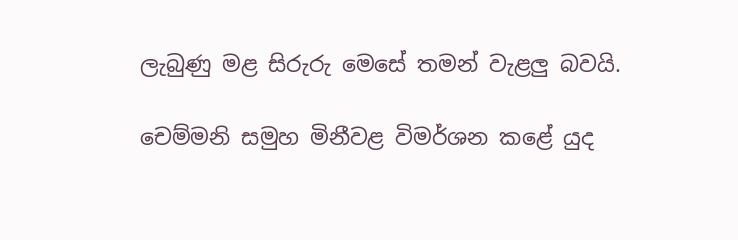ලැබුණු මළ සිරුරු මෙසේ තමන් වැළලු බවයි.

චෙම්මනි සමුහ මිනීවළ විමර්ශන කළේ යුද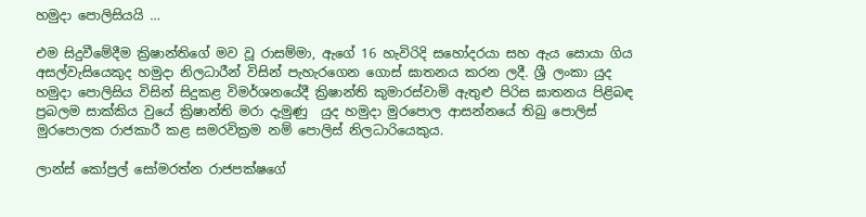හමුදා පොලිසියයි …

එම සිදුවීමේදීම ක්‍රිෂාන්තිගේ මව වූ රාසම්මා, ඇගේ 16 හැවිරිදි සහෝදරයා සහ ඇය සොයා ගිය අසල්වැසියෙකුද හමුදා නිලධාරීන් විසින් පැහැරගෙන ගොස් ඝාතනය කරන ලදී. ශ්‍රී ලංකා යුද හමුදා පොලිසිය විසින් සිදුකළ විමර්ශනයේදී ක්‍රිෂාන්ති කුමාරස්වාමි ඇතුළු පිරිස ඝාතනය පිළිබඳ ප්‍රබලම සාක්කිය වුයේ ක්‍රිෂාන්ති මරා දැමුණු  යුද හමුදා මුරපොල ආසන්නයේ තිබු පොලිස් මුරපොලක රාජකාරී කළ සමරවික්‍රම නම් පොලිස් නිලධාරියෙකුය.

ලාන්ස් කෝප්‍රල් සෝමරත්න රාජපක්ෂගේ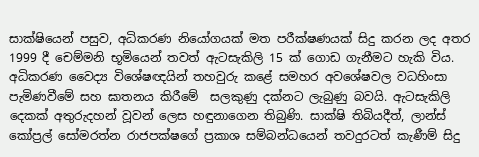සාක්ෂියෙන් පසුව, අධිකරණ නියෝගයක් මත පරීක්ෂණයක් සිදු කරන ලද අතර 1999 දී චෙම්මනි භූමියෙන් තවත් ඇටසැකිලි 15 ක් ගොඩ ගැනීමට හැකි විය. අධිකරණ වෛද්‍ය විශේෂඥයින් තහවුරු කළේ සමහර අවශේෂවල වධහිංසා පැමිණවීමේ සහ ඝාතනය කිරීමේ  සලකුණු දක්නට ලැබුණු බවයි. ඇටසැකිලි දෙකක් අතුරුදහන් වූවන් ලෙස හඳුනාගෙන තිබුණි. සාක්ෂි තිබියදීත්, ලාන්ස් කෝප්‍රල් සෝමරත්න රාජපක්ෂගේ ප්‍රකාශ සම්බන්ධයෙන් තවදුරටත් කැණීම් සිදු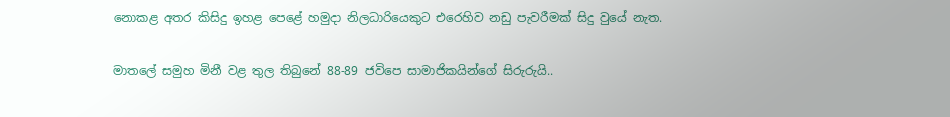නොකළ අතර කිසිදු ඉහළ පෙළේ හමුදා නිලධාරියෙකුට එරෙහිව නඩු පැවරීමක් සිදු වුයේ නැත.

මාතලේ සමුහ මිනී වළ තුල තිබුනේ 88-89 ජවිපෙ සාමාජිකයින්ගේ සිරුරුයි..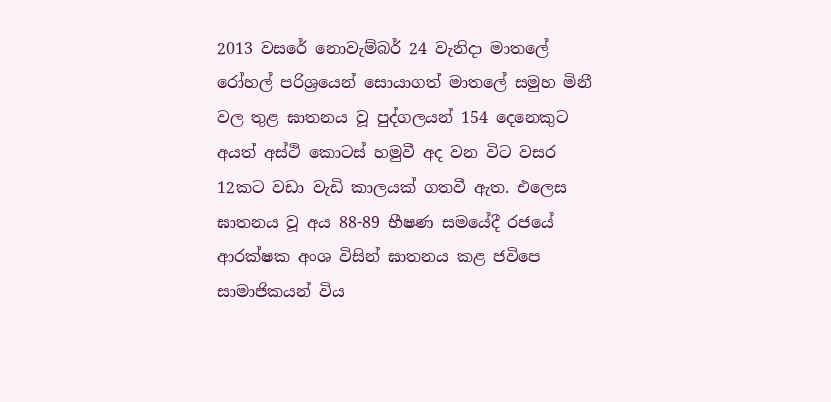2013 වසරේ නොවැම්බර් 24 වැනිදා මාතලේ රෝහල් පරිශ්‍රයෙන් සොයාගත් මාතලේ සමුහ මිනී වල තුළ ඝාතනය වූ පුද්ගලයන් 154 දෙනෙකුට අයත් අස්ථි කොටස් හමුවී අද වන විට වසර 12කට වඩා වැඩි කාලයක් ගතවී ඇත. එලෙස ඝාතනය වූ අය 88-89 භීෂණ සමයේදී රජයේ ආරක්ෂක අංශ විසින් ඝාතනය කළ ජවිපෙ සාමාජිකයන් විය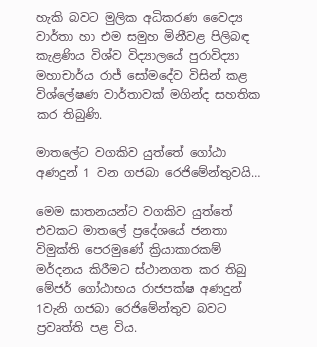හැකි බවට මුලික අධිකරණ වෛද්‍ය වාර්තා හා එම සමුහ මිනීවළ පිලිබඳ කැළණිය විශ්ව විද්‍යාලයේ පුරාවිද්‍යා මහාචාර්ය රාජ් සෝමදේව විසින් කළ විශ්ලේෂණ වාර්තාවක් මගින්ද සහතික කර තිබුණි.

මාතලේට වගකිව යුත්තේ ගෝඨා අණදුන් 1 වන ගජබා රෙජිමේන්තුවයි…

මෙම ඝාතනයන්ට වගකිව යුත්තේ එවකට මාතලේ ප්‍රදේශයේ ජනතා විමුක්ති පෙරමුණේ ක්‍රියාකාරකම් මර්දනය කිරීමට ස්ථානගත කර තිබු මේජර් ගෝඨාභය රාජපක්ෂ අණදුන් 1වැනි ගජබා රෙජිමේන්තුව බවට ප්‍රවෘත්ති පළ විය.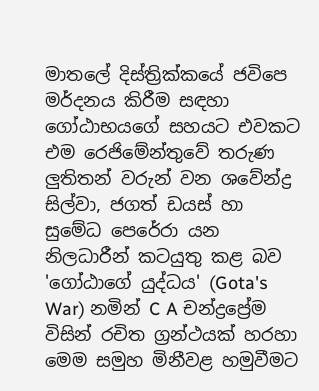මාතලේ දිස්ත්‍රික්කයේ ජවිපෙ මර්දනය කිරීම සඳහා ගෝඨාභයගේ සහයට එවකට එම රෙජිමේන්තුවේ තරුණ ලුතිතන් වරුන් වන ශවේන්ද්‍ර සිල්වා, ජගත් ඩයස් හා සුමේධ පෙරේරා යන නිලධාරීන් කටයුතු කළ බව 'ගෝඨාගේ යුද්ධය' (Gota's War) නමින් C A චන්ද්‍රප්‍රේම විසින් රචිත ග්‍රන්ථයක් හරහා මෙම සමුහ මිනීවළ හමුවීමට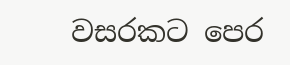වසරකට පෙර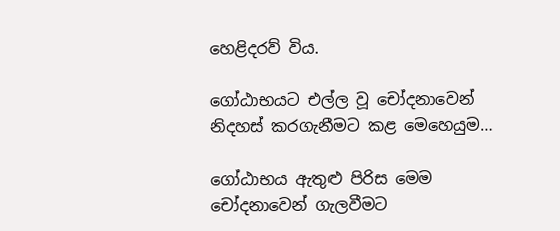හෙළිදරව් විය.

ගෝඨාභයට එල්ල වූ චෝදනාවෙන් නිදහස් කරගැනීමට කළ මෙහෙයුම…

ගෝඨාභය ඇතුළු පිරිස මෙම චෝදනාවෙන් ගැලවීමට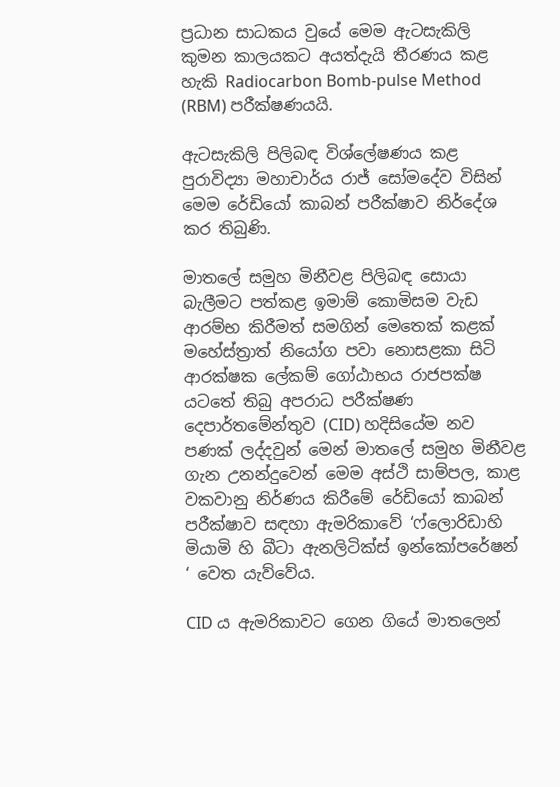ප්‍රධාන සාධකය වුයේ මෙම ඇටසැකිලි කුමන කාලයකට අයත්දැයි තීරණය කළ හැකි Radiocarbon Bomb-pulse Method (RBM) පරීක්ෂණයයි.

ඇටසැකිලි පිලිබඳ විශ්ලේෂණය කළ පුරාවිද්‍යා මහාචාර්ය රාජ් සෝමදේව විසින් මෙම රේඩියෝ කාබන් පරීක්ෂාව නිර්දේශ කර තිබුණි.

මාතලේ සමුහ මිනීවළ පිලිබඳ සොයා බැලීමට පත්කළ ඉමාම් කොමිසම වැඩ ආරම්භ කිරීමත් සමගින් මෙතෙක් කළක් මහේස්ත්‍රාත් නියෝග පවා නොසළකා සිටි ආරක්ෂක ලේකම් ගෝඨාභය රාජපක්ෂ යටතේ තිබු අපරාධ පරීක්ෂණ දෙපාර්තමේන්තුව (CID) හදිසියේම නව පණක් ලද්දවුන් මෙන් මාතලේ සමුහ මිනීවළ ගැන උනන්දුවෙන් මෙම අස්ථි සාම්පල, කාළ වකවානු නිර්ණය කිරීමේ රේඩියෝ කාබන් පරීක්ෂාව සඳහා ඇමරිකාවේ ‘ෆ්ලොරිඩාහි මියාමි හි බීටා ඇනලිටික්ස් ඉන්කෝපරේෂන් ‘ වෙත යැව්වේය.

CID ය ඇමරිකාවට ගෙන ගියේ මාතලෙන්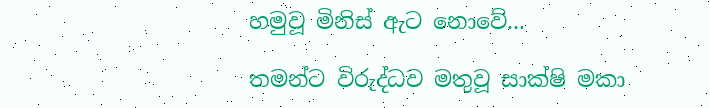හමුවූ මිනිස් ඇට නොවේ...

තමන්ට විරුද්ධව මතුවූ සාක්ෂි මකා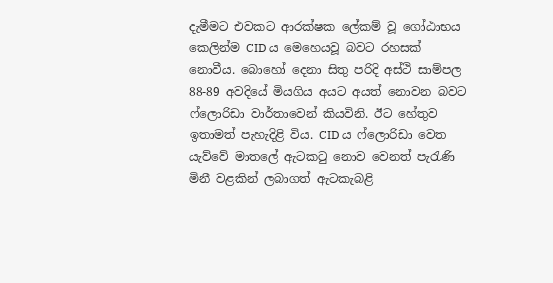දැමීමට එවකට ආරක්ෂක ලේකම් වූ ගෝඨාභය කෙලින්ම CID ය මෙහෙයවූ බවට රහසක් නොවීය. බොහෝ දෙනා සිතු පරිදි අස්ථි සාම්පල 88-89 අවදියේ මියගිය අයට අයත් නොවන බවට ෆ්ලොරිඩා වාර්තාවෙන් කියවිනි. ඊට හේතුව ඉතාමත් පැහැදිළි විය. CID ය ෆ්ලොරිඩා වෙත යැව්වේ මාතලේ ඇටකටු නොව වෙනත් පැරැණි මිනී වළකින් ලබාගත් ඇටකැබළි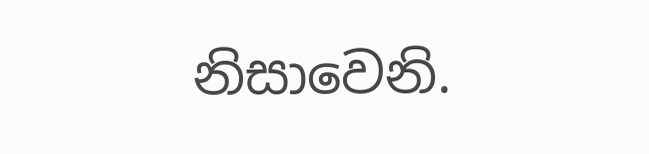නිසාවෙනි.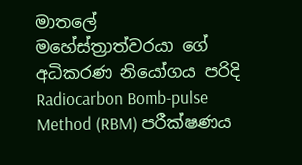මාතලේ මහේස්ත්‍රාත්වරයා ගේ අධිකරණ නියෝගය පරිදි Radiocarbon Bomb-pulse Method (RBM) පරීක්ෂණය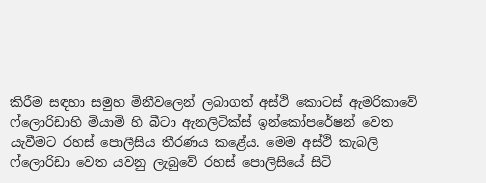කිරීම සඳහා සමුහ මිනීවලෙන් ලබාගත් අස්ථි කොටස් ඇමරිකාවේ ෆ්ලොරිඩාහි මියාමි හි බීටා ඇනලිටික්ස් ඉන්කෝපරේෂන් වෙත යැවීමට රහස් පොලීසිය තීරණය කළේය. මෙම අස්ථි කැබලි ෆ්ලොරිඩා වෙත යවනු ලැබුවේ රහස් පොලිසියේ සිටි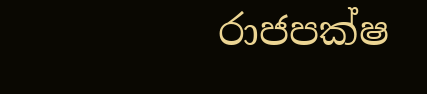රාජපක්ෂ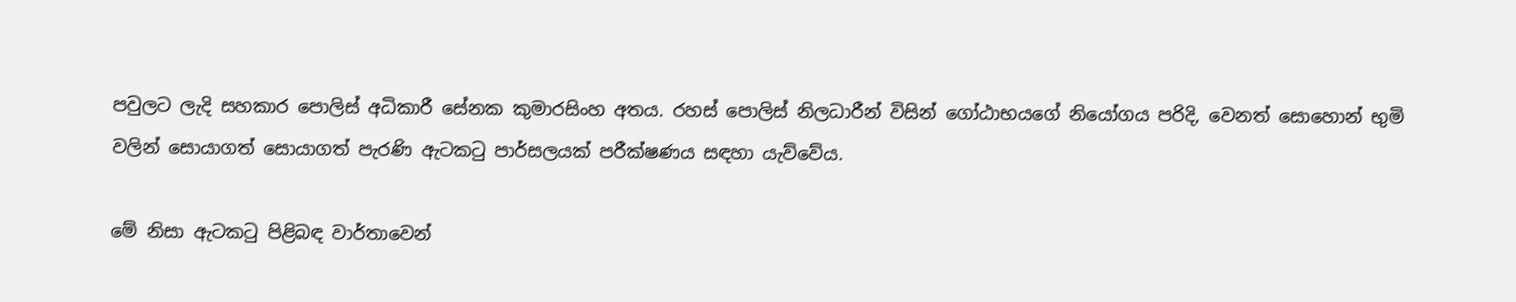පවුලට ලැදි සහකාර පොලිස් අධිකාරී සේනක කුමාරසිංහ අතය. රහස් පොලිස් නිලධාරීන් විසින් ගෝඨාභයගේ නියෝගය පරිදි, වෙනත් සොහොන් භුමි වලින් සොයාගත් සොයාගත් පැරණි ඇටකටු පාර්සලයක් පරීක්ෂණය සඳහා යැව්වේය.

මේ නිසා ඇටකටු පිළිබඳ වාර්තාවෙන්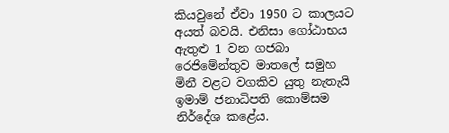කියවුනේ ඒවා 1950 ට කාලයට අයත් බවයි. එනිසා ගෝඨාභය ඇතුළු 1 වන ගජබා රෙජිමේන්තුව මාතලේ සමුහ මිනී වළට වගකිව යුතු නැතැයි ඉමාම් ජනාධිපති කොම්සම නිර්දේශ කළේය.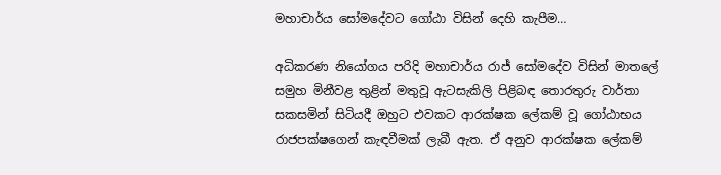මහාචාර්ය සෝමදේවට ගෝඨා විසින් දෙහි කැපීම…

අධිකරණ නියෝගය පරිදි මහාචාර්ය රාජ් සෝමදේව විසින් මාතලේ සමුහ මිනීවළ තුළින් මතුවූ ඇටසැකිලි පිළිබඳ තොරතුරු වාර්තා සකසමින් සිටියදී ඔහුට එවකට ආරක්ෂක ලේකම් වූ ගෝඨාභය රාජපක්ෂගෙන් කැඳවීමක් ලැබී ඇත. ඒ අනුව ආරක්ෂක ලේකම්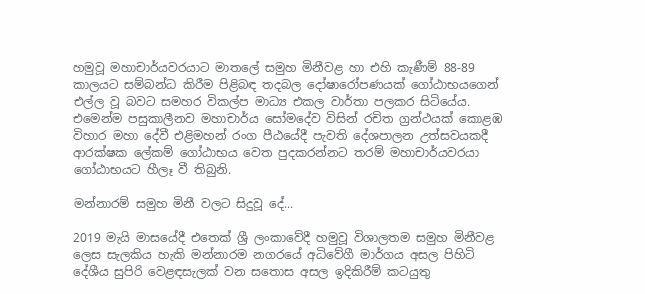හමුවූ මහාචාර්යවරයාට මාතලේ සමුහ මිනීවළ හා එහි කැණීම් 88-89 කාලයට සම්බන්ධ කිරීම පිළිබඳ තදබල දෝෂාරෝපණයක් ගෝඨාභයගෙන් එල්ල වූ බවට සමහර විකල්ප මාධ්‍ය එකල වාර්තා පලකර සිටියේය. එමෙන්ම පසුකාලීනව මහාචාර්ය සෝමදේව විසින් රචිත ග්‍රන්ථයක් කොළඹ විහාර මහා දේවී එළිමහන් රංග පීඨයේදී පැවති දේශපාලන උත්සවයකදී ආරක්ෂක ලේකම් ගෝඨාභය වෙත පුදකරන්නට තරම් මහාචාර්යවරයා ගෝඨාභයට හීලෑ වී තිබුනි.

මන්නාරම් සමුහ මිනී වලට සිදුවූ දේ...

2019 මැයි මාසයේදී එතෙක් ශ්‍රී ලංකාවේදී හමුවූ විශාලතම සමුහ මිනීවළ ලෙස සැලකිය හැකි මන්නාරම නගරයේ අධිවේගී මාර්ගය අසල පිහිටි දේශීය සුපිරි වෙළඳසැලක් වන සතොස අසල ඉදිකිරීම් කටයුතු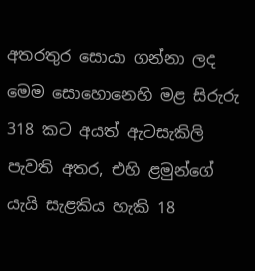අතරතුර සොයා ගන්නා ලද මෙම සොහොනෙහි මළ සිරුරු 318 කට අයත් ඇටසැකිලි පැවති අතර, එහි ළමුන්ගේ යැයි සැළකිය හැකි 18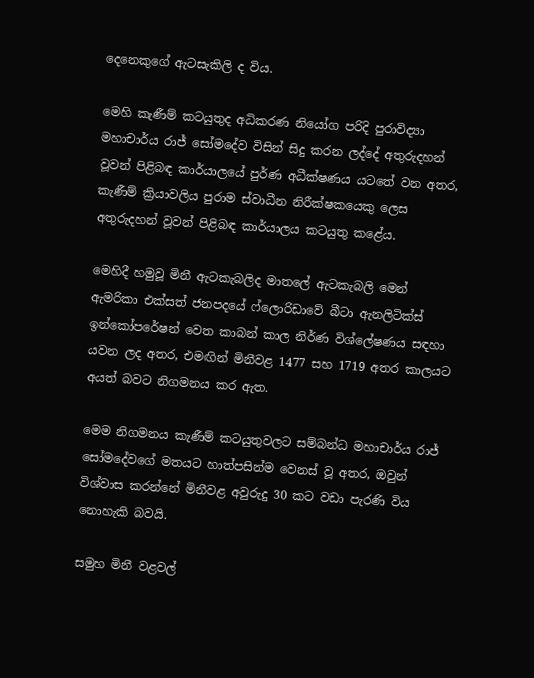දෙනෙකුගේ ඇටසැකිලි ද විය.

මෙහි කැණීම් කටයුතුද අධිකරණ නියෝග පරිදි පුරාවිද්‍යා මහාචාර්ය රාජ් සෝමදේව විසින් සිදු කරන ලද්දේ අතුරුදහන් වූවන් පිළිබඳ කාර්යාලයේ පුර්ණ අධීක්ෂණය යටතේ වන අතර, කැණීම් ක්‍රියාවලිය පුරාම ස්වාධීන නිරීක්ෂකයෙකු ලෙස අතුරුදහන් වූවන් පිළිබඳ කාර්යාලය කටයුතු කළේය.

මෙහිදී හමුවූ මිනී ඇටකැබලිද මාතලේ ඇටකැබලි මෙන් ඇමරිකා එක්සත් ජනපදයේ ෆ්ලොරිඩාවේ බීටා ඇනලිටික්ස් ඉන්කෝපරේෂන් වෙත කාබන් කාල නිර්ණ විශ්ලේෂණය සඳහා යවන ලද අතර, එමඟින් මිනීවළ 1477 සහ 1719 අතර කාලයට අයත් බවට නිගමනය කර ඇත.

මෙම නිගමනය කැණීම් කටයුතුවලට සම්බන්ධ මහාචාර්ය රාජ් සෝමදේවගේ මතයට හාත්පසින්ම වෙනස් වූ අතර, ඔවුන් විශ්වාස කරන්නේ මිනීවළ අවුරුදු 30 කට වඩා පැරණි විය නොහැකි බවයි.

සමුහ මිනී වළවල්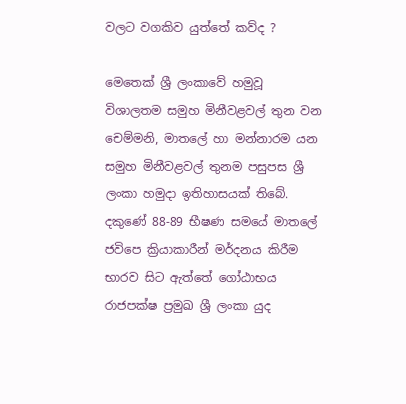වලට වගකිව යුත්තේ කව්ද ?

මෙතෙක් ශ්‍රී ලංකාවේ හමුවූ විශාලතම සමුහ මිනීවළවල් තුන වන චෙම්මනි, මාතලේ හා මන්නාරම යන සමුහ මිනීවළවල් තුනම පසුපස ශ්‍රී ලංකා හමුදා ඉතිහාසයක් තිබේ. දකුණේ 88-89 භීෂණ සමයේ මාතලේ ජවිපෙ ක්‍රියාකාරීන් මර්දනය කිරීම භාරව සිට ඇත්තේ ගෝඨාභය රාජපක්ෂ ප්‍රමුඛ ශ්‍රී ලංකා යුද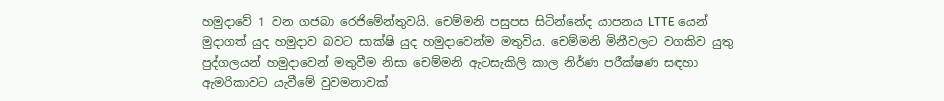හමුදාවේ 1 වන ගජබා රෙජිමේන්තුවයි. චෙම්මනි පසුපස සිටින්නේද යාපනය LTTE යෙන් මුදාගත් යුද හමුදාව බවට සාක්ෂි යුද හමුදාවෙන්ම මතුවිය. චෙම්මනි මිනීවලට වගකිව යුතු පුද්ගලයන් හමුදාවෙන් මතුවීම නිසා චෙම්මනි ඇටසැකිලි කාල නිර්ණ පරීක්ෂණ සඳහා ඇමරිකාවට යැවීමේ වුවමනාවක්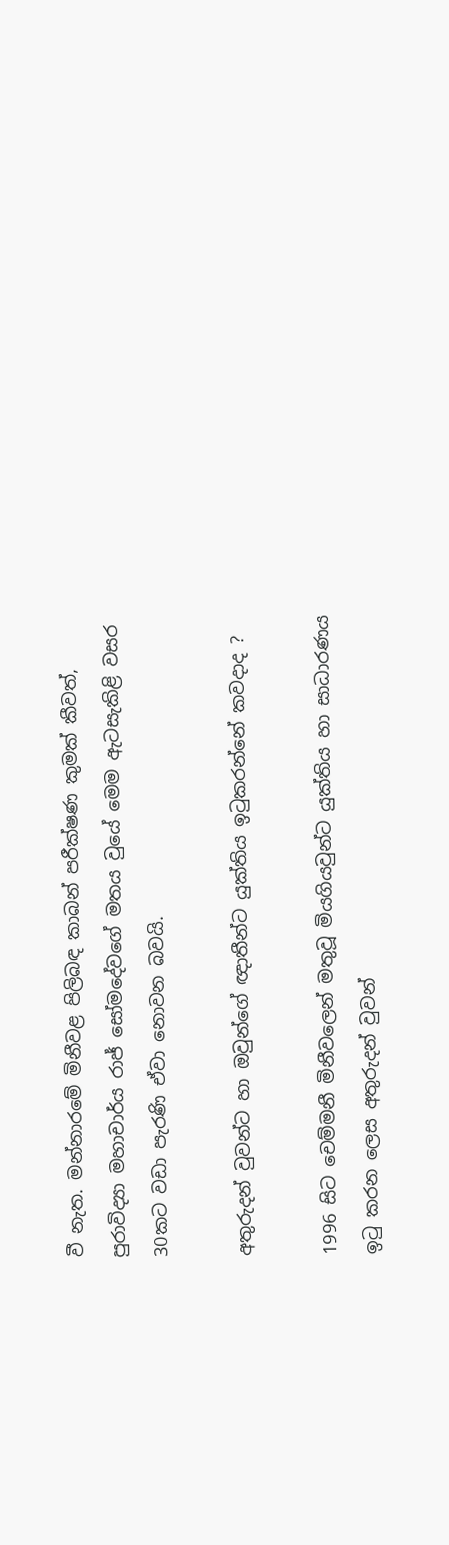වී නැත. මන්නාරමේ මිනීවළ පිලිබඳ කාබන් පරීක්ෂණ කුමක් කීවත්, පුරාවිද්‍යා මහාචාර්ය රාජ් සෝමදේවගේ මතය වුයේ මෙම ඇටසැකිළි වසර 30කට වඩා පැරණි ඒවා නොවන බවයි.

අතුරුදන් වුවන්ට හා ඔවුන්ගේ ඥාතීන්ට යුක්තිය ඉටුකරන්නේ කවදාද ?

1996 සිට චෙම්මනී මිනීවලෙන් මතුවූ මියගියවුන්ට යුක්තිය හා සාධාරණය ඉටු කරන ලෙස අතුරුදන් වුවන්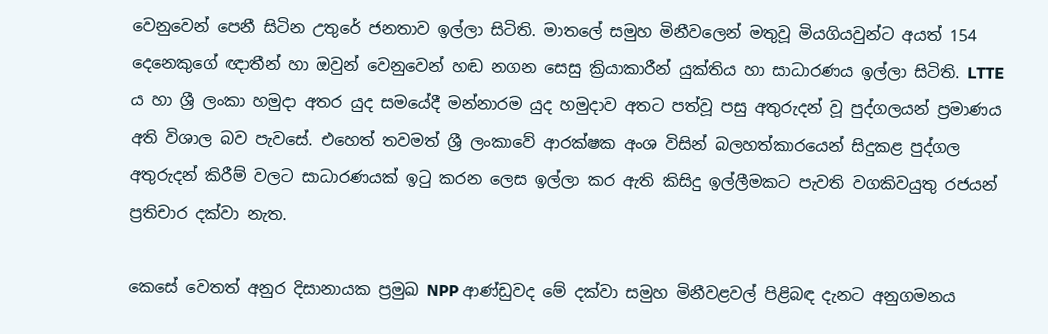වෙනුවෙන් පෙනී සිටින උතුරේ ජනතාව ඉල්ලා සිටිති. මාතලේ සමුහ මිනීවලෙන් මතුවූ මියගියවුන්ට අයත් 154 දෙනෙකුගේ ඥාතීන් හා ඔවුන් වෙනුවෙන් හඬ නගන සෙසු ක්‍රියාකාරීන් යුක්තිය හා සාධාරණය ඉල්ලා සිටිති. LTTE ය හා ශ්‍රී ලංකා හමුදා අතර යුද සමයේදී මන්නාරම යුද හමුදාව අතට පත්වූ පසු අතුරුදන් වූ පුද්ගලයන් ප්‍රමාණය අති විශාල බව පැවසේ. එහෙත් තවමත් ශ්‍රී ලංකාවේ ආරක්ෂක අංශ විසින් බලහත්කාරයෙන් සිදුකළ පුද්ගල අතුරුදන් කිරීම් වලට සාධාරණයක්‌ ඉටු කරන ලෙස ඉල්ලා කර ඇති කිසිදු ඉල්ලීමකට පැවති වගකිවයුතු රජයන් ප්‍රතිචාර දක්වා නැත.

කෙසේ වෙතත් අනුර දිසානායක ප්‍රමුඛ NPP ආණ්ඩුවද මේ දක්වා සමුහ මිනීවළවල් පිළිබඳ දැනට අනුගමනය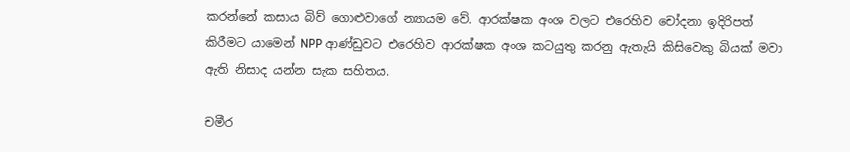කරන්නේ කසාය බිව් ගොළුවාගේ න්‍යායම වේ. ආරක්ෂක අංශ වලට එරෙහිව චෝදනා ඉදිරිපත් කිරීමට යාමෙන් NPP ආණ්ඩුවට එරෙහිව ආරක්ෂක අංශ කටයුතු කරනු ඇතැයි කිසිවෙකු බියක් මවා ඇති නිසාද යන්න සැක සහිතය.

චමීර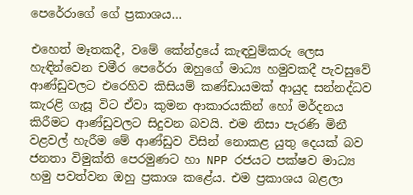පෙරේරාගේ ගේ ප්‍රකාශය…

එහෙත් මෑතකදී, වමේ කේන්ද්‍රයේ කැඳවුම්කරු ලෙස හැඳින්වෙන චමීර පෙරේරා ඔහුගේ මාධ්‍ය හමුවකදී පැවසුවේ ආණ්ඩුවලට එරෙහිව කිසියම් කණ්ඩායමක් ආයුද සන්නද්ධව කැරළි ගැසූ විට ඒවා කුමන ආකාරයකින් හෝ මර්දනය කිරීමට ආණ්ඩුවලට සිදුවන බවයි. එම නිසා පැරණි මිනී වළවල් හැරීම මේ ආණ්ඩුව විසින් නොකළ යුතු දෙයක් බව ජනතා විමුක්ති පෙරමුණට හා NPP රජයට පක්ෂව මාධ්‍ය හමු පවත්වන ඔහු ප්‍රකාශ කළේය. එම ප්‍රකාශය බළලා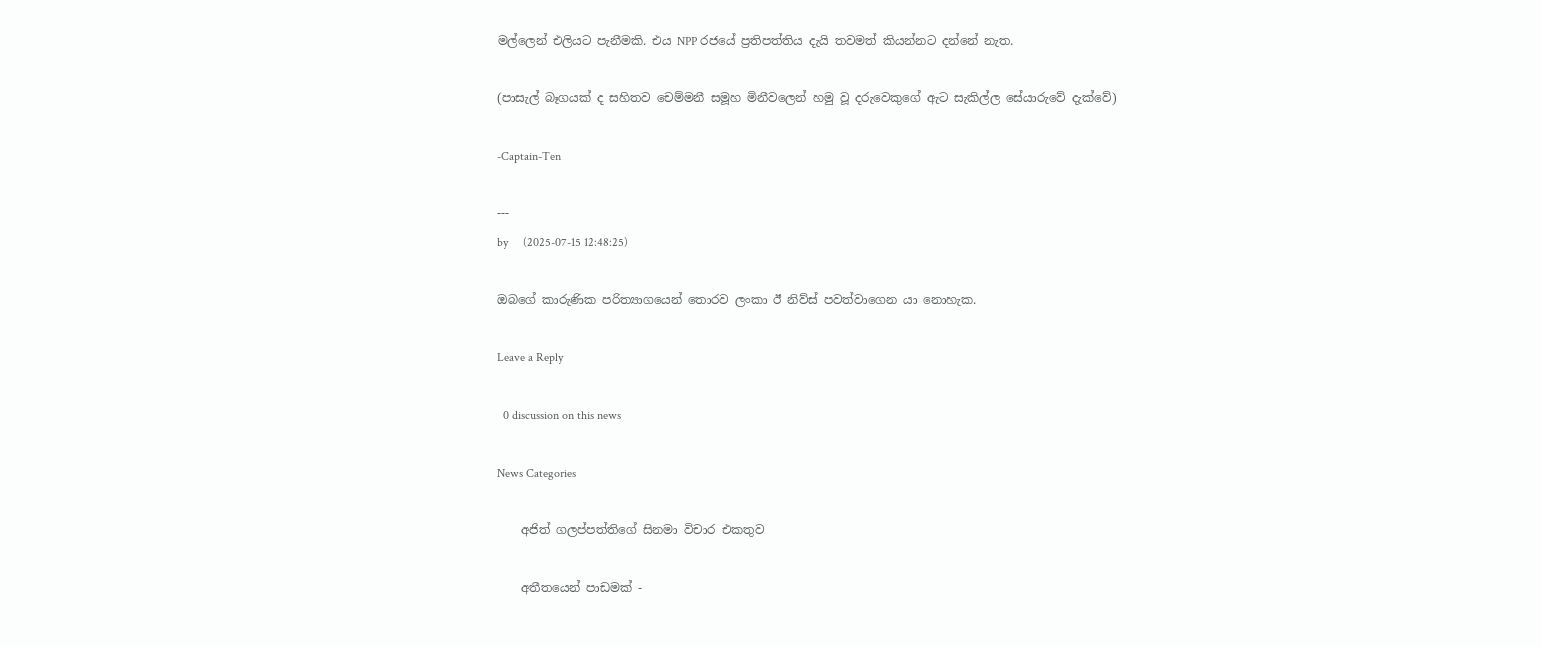මල්ලෙන් එලියට පැනීමකි. එය NPP රජයේ ප්‍රතිපත්තිය දැයි තවමත් කියන්නට දන්නේ නැත.

(පාසැල් බෑගයක් ද සහිතව චෙම්මනී සමූහ මිනීවලෙන් හමු වූ දරුවෙකුගේ ඇට සැකිල්ල සේයාරුවේ දැක්වේ)

-Captain-Ten

---
by     (2025-07-15 12:48:25)

ඔබගේ කාරුණික පරිත්‍යාගයෙන් තොරව ලංකා ඊ නිව්ස් පවත්වාගෙන යා නොහැක.

Leave a Reply

  0 discussion on this news

News Categories

    අජිත් ගලප්පත්තිගේ සිනමා විචාර එකතුව

    අතීතයෙන් පාඩමක් -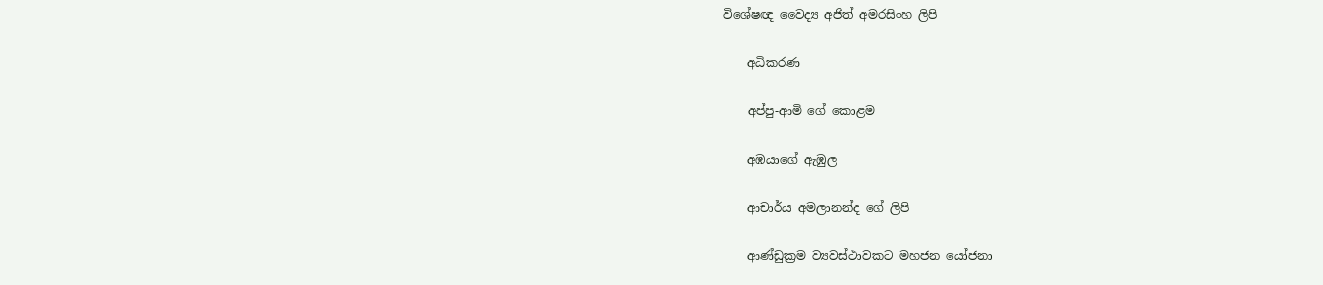විශේෂඥ වෛද්‍ය අජිත් අමරසිංහ ලිපි

    අධිකරණ

    අප්පු-ආමි ගේ ‌කොළම

    අඹයාගේ ඇඹුල

    ආචාර්ය අමලානන්ද ‌ගේ ලිපි

    ආණ්ඩුක්‍රම ව්‍යවස්ථාවකට මහජන යෝජනා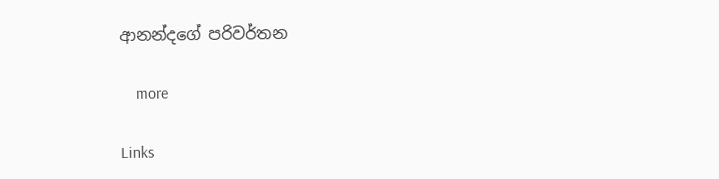ආනන්දගේ පරිවර්තන

    more

Links